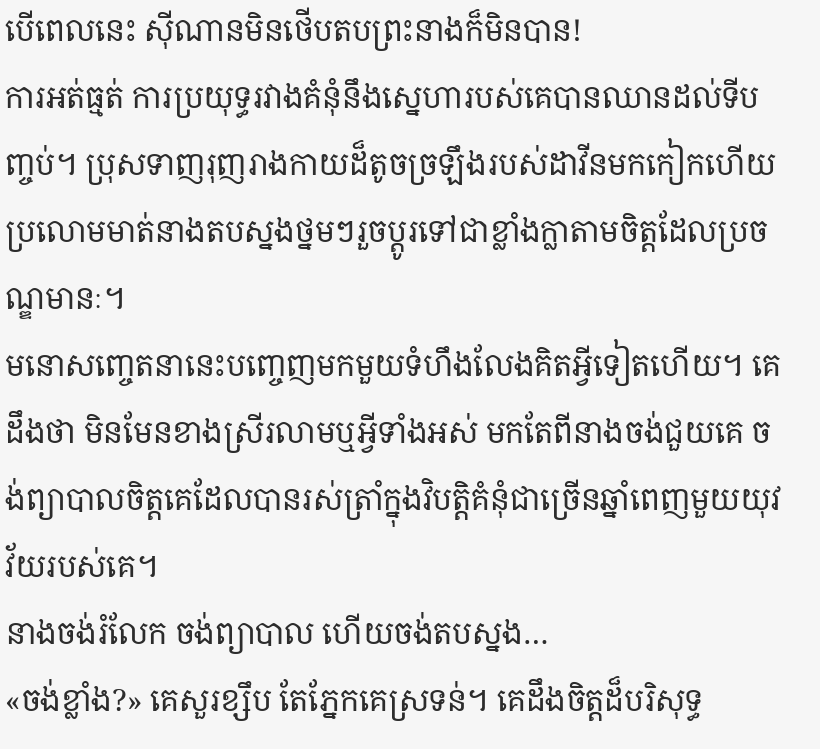បើពេលនេះ ស៊ីណានមិនថើបតបព្រះនាងក៏មិនបាន!
ការអត់ធ្មត់ ការប្រយុទ្ធរវាងគំនុំនឹងស្នេហារបស់គេបានឈានដល់ទីបញ្ចប់។ ប្រុសទាញរុញរាងកាយដ៏តូចច្រឡឹងរបស់ដាវីនមកកៀកហើយប្រលោមមាត់នាងតបស្នងថ្នមៗរួចប្តូរទៅជាខ្លាំងក្លាតាមចិត្តដែលប្រចណ្ឌមានៈ។
មនោសញ្ចេតនានេះបញ្ចេញមកមួយទំហឹងលែងគិតអ្វីទៀតហើយ។ គេដឹងថា មិនមែនខាងស្រីរលាមឬអ្វីទាំងអស់ មកតែពីនាងចង់ជួយគេ ចង់ព្យាបាលចិត្តគេដែលបានរស់ត្រាំក្នុងវិបត្តិគំនុំជាច្រើនឆ្នាំពេញមួយយុវវ័យរបស់គេ។
នាងចង់រំលែក ចង់ព្យាបាល ហើយចង់តបស្នង…
«ចង់ខ្លាំង?» គេសួរខ្សឹប តែភ្នែកគេស្រទន់។ គេដឹងចិត្តដ៏បរិសុទ្ធ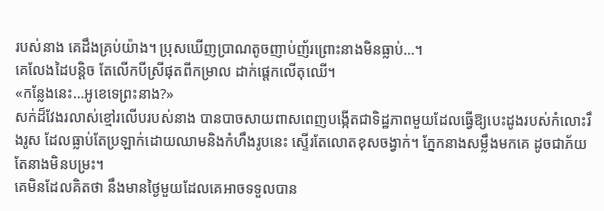របស់នាង គេដឹងគ្រប់យ៉ាង។ ប្រុសឃើញប្រាណតូចញាប់ញ័រព្រោះនាងមិនធ្លាប់…។
គេលែងដៃបន្តិច តែលើកបីស្រីផុតពីកម្រាល ដាក់ផ្តេកលើតុឈើ។
«កន្លែងនេះ…អូខេទេព្រះនាង?»
សក់ដ៏វែងរលាស់ខ្មៅរលើបរបស់នាង បានបាចសាយពាសពេញបង្កើតជាទិដ្ឋភាពមួយដែលធ្វើឱ្យបេះដូងរបស់កំលោះរឹងរូស ដែលធ្លាប់តែប្រឡាក់ដោយឈាមនិងកំហឹងរូបនេះ ស្ទើរតែលោតខុសចង្វាក់។ ភ្នែកនាងសម្លឹងមកគេ ដូចជាភ័យ តែនាងមិនបម្រះ។
គេមិនដែលគិតថា នឹងមានថ្ងៃមួយដែលគេអាចទទួលបាន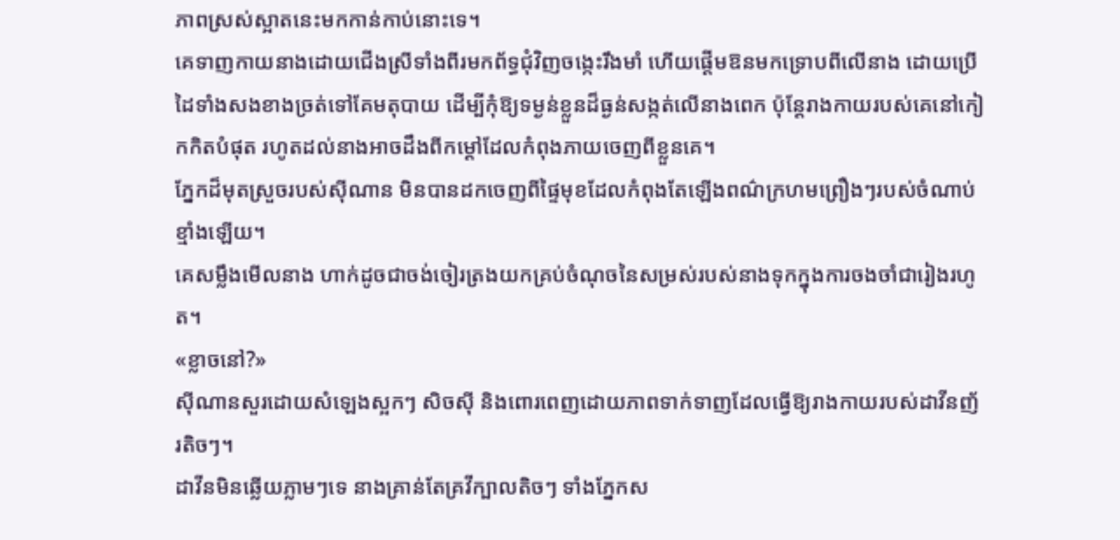ភាពស្រស់ស្អាតនេះមកកាន់កាប់នោះទេ។
គេទាញកាយនាងដោយជើងស្រីទាំងពីរមកព័ទ្ធជុំវិញចង្កេះរឹងមាំ ហើយផ្តើមឱនមកទ្រោបពីលើនាង ដោយប្រើដៃទាំងសងខាងច្រត់ទៅគែមតុបាយ ដើម្បីកុំឱ្យទម្ងន់ខ្លួនដ៏ធ្ងន់សង្កត់លើនាងពេក ប៉ុន្តែរាងកាយរបស់គេនៅកៀកកិតបំផុត រហូតដល់នាងអាចដឹងពីកម្ដៅដែលកំពុងភាយចេញពីខ្លួនគេ។
ភ្នែកដ៏មុតស្រួចរបស់ស៊ីណាន មិនបានដកចេញពីផ្ទៃមុខដែលកំពុងតែឡើងពណ៌ក្រហមព្រឿងៗរបស់ចំណាប់ខ្មាំងឡើយ។
គេសម្លឹងមើលនាង ហាក់ដូចជាចង់ចៀរត្រងយកគ្រប់ចំណុចនៃសម្រស់របស់នាងទុកក្នុងការចងចាំជារៀងរហូត។
«ខ្លាចនៅ?»
ស៊ីណានសួរដោយសំឡេងស្អកៗ សិចស៊ី និងពោរពេញដោយភាពទាក់ទាញដែលធ្វើឱ្យរាងកាយរបស់ដាវីនញ័រតិចៗ។
ដាវីនមិនឆ្លើយភ្លាមៗទេ នាងគ្រាន់តែគ្រវីក្បាលតិចៗ ទាំងភ្នែកស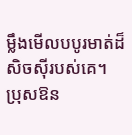ម្លឹងមើលបបូរមាត់ដ៏សិចស៊ីរបស់គេ។ ប្រុសឱន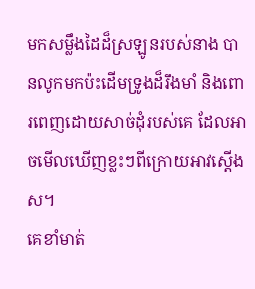មកសម្លឹងដៃដ៏ស្រឡូនរបស់នាង បានលូកមកប៉ះដើមទ្រូងដ៏រឹងមាំ និងពោរពេញដោយសាច់ដុំរបស់គេ ដែលអាចមើលឃើញខ្លះៗពីក្រោយអាវស្តើងស។
គេខាំមាត់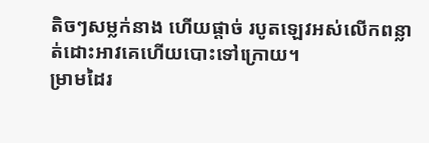តិចៗសម្លក់នាង ហើយផ្តាច់ របូតឡេវអស់លើកពន្លាត់ដោះអាវគេហើយបោះទៅក្រោយ។
ម្រាមដៃរ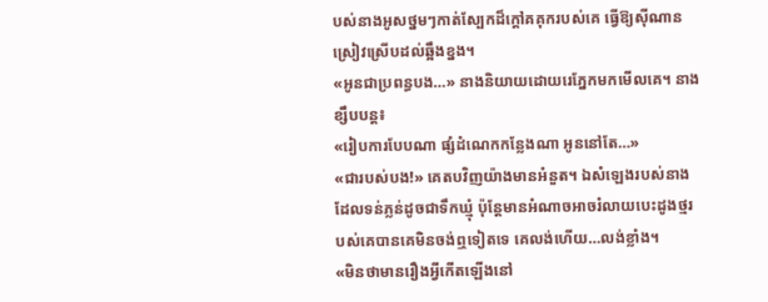បស់នាងអូសថ្នមៗកាត់ស្បែកដ៏ក្តៅគគុករបស់គេ ធ្វើឱ្យស៊ីណានស្រៀវស្រើបដល់ឆ្អឹងខ្នង។
«អូនជាប្រពន្ធបង…» នាងនិយាយដោយរេភ្នែកមកមើលគេ។ នាងខ្សឹបបន្ត៖
«រៀបការបែបណា ផ្សំដំណេកកន្លែងណា អូននៅតែ…»
«ជារបស់បង!» គេតបវិញយ៉ាងមានអំនួត។ ឯសំឡេងរបស់នាងដែលទន់ភ្លន់ដូចជាទឹកឃ្មុំ ប៉ុន្តែមានអំណាចអាចរំលាយបេះដូងថ្មរបស់គេបានគេមិនចង់ឮទៀតទេ គេលង់ហើយ…លង់ខ្លាំង។
«មិនថាមានរឿងអ្វីកើតឡើងនៅ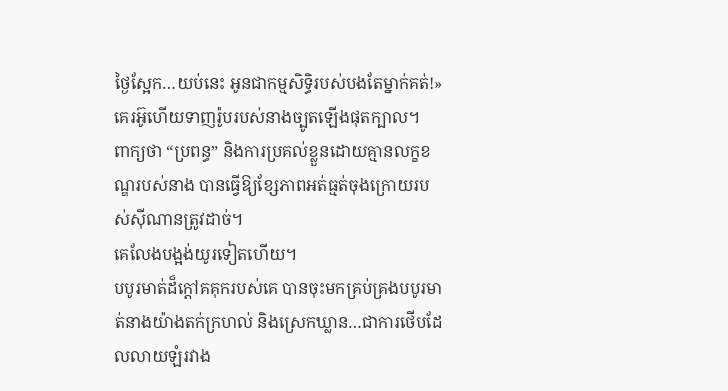ថ្ងៃស្អែក…យប់នេះ អូនជាកម្មសិទ្ធិរបស់បងតែម្នាក់គត់!»
គេរអ៊ូហើយទាញរ៉ូបរបស់នាងច្បូតឡើងផុតក្បាល។
ពាក្យថា “ប្រពន្ធ” និងការប្រគល់ខ្លួនដោយគ្មានលក្ខខណ្ឌរបស់នាង បានធ្វើឱ្យខ្សែភាពអត់ធ្មត់ចុងក្រោយរបស់ស៊ីណានត្រូវដាច់។
គេលែងបង្អង់យូរទៀតហើយ។
បបូរមាត់ដ៏ក្តៅគគុករបស់គេ បានចុះមកគ្រប់គ្រងបបូរមាត់នាងយ៉ាងតក់ក្រហល់ និងស្រេកឃ្លាន…ជាការថើបដែលលាយឡំរវាង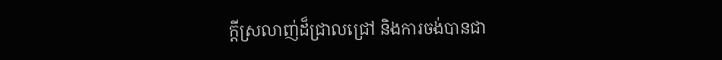ក្តីស្រលាញ់ដ៏ជ្រាលជ្រៅ និងការចង់បានជា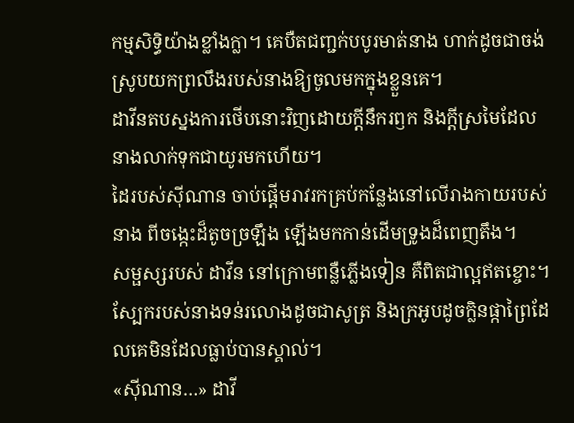កម្មសិទ្ធិយ៉ាងខ្លាំងក្លា។ គេបឺតជញ្ជក់បបូរមាត់នាង ហាក់ដូចជាចង់ស្រូបយកព្រលឹងរបស់នាងឱ្យចូលមកក្នុងខ្លួនគេ។
ដាវីនតបស្នងការថើបនោះវិញដោយក្តីនឹករឭក និងក្តីស្រមៃដែលនាងលាក់ទុកជាយូរមកហើយ។
ដៃរបស់ស៊ីណាន ចាប់ផ្តើមរាវរកគ្រប់កន្លែងនៅលើរាងកាយរបស់នាង ពីចង្កេះដ៏តូចច្រឡឹង ឡើងមកកាន់ដើមទ្រូងដ៏ពេញតឹង។
សម្ផស្សរបស់ ដាវីន នៅក្រោមពន្លឺភ្លើងទៀន គឺពិតជាល្អឥតខ្ចោះ។ ស្បែករបស់នាងទន់រលោងដូចជាសូត្រ និងក្រអូបដូចក្លិនផ្កាព្រៃដែលគេមិនដែលធ្លាប់បានស្គាល់។
«ស៊ីណាន…» ដាវី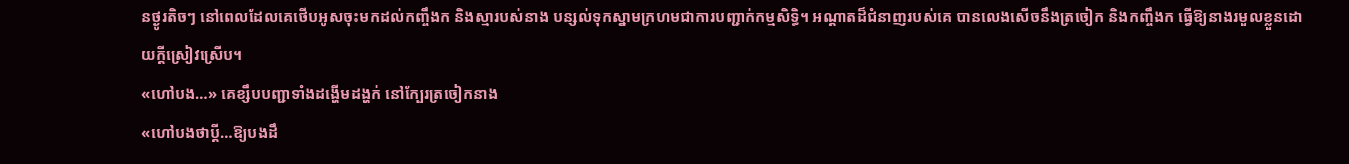នថ្ងូរតិចៗ នៅពេលដែលគេថើបអូសចុះមកដល់កញ្ចឹងក និងស្មារបស់នាង បន្សល់ទុកស្នាមក្រហមជាការបញ្ជាក់កម្មសិទ្ធិ។ អណ្តាតដ៏ជំនាញរបស់គេ បានលេងសើចនឹងត្រចៀក និងកញ្ចឹងក ធ្វើឱ្យនាងរមួលខ្លួនដោយក្តីស្រៀវស្រើប។
«ហៅបង…» គេខ្សឹបបញ្ជាទាំងដង្ហើមដង្ហក់ នៅក្បែរត្រចៀកនាង
«ហៅបងថាប្តី…ឱ្យបងដឹ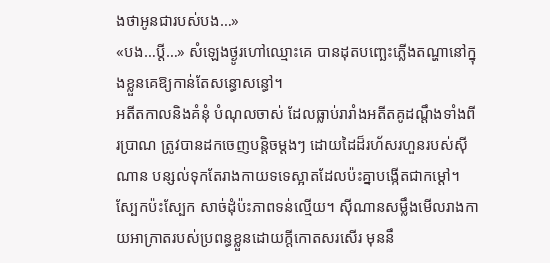ងថាអូនជារបស់បង…»
«បង…ប្តី…» សំឡេងថ្ងូរហៅឈ្មោះគេ បានដុតបញ្ឆេះភ្លើងតណ្ហានៅក្នុងខ្លួនគេឱ្យកាន់តែសន្ធោសន្ធៅ។
អតីតកាលនិងគំនុំ បំណុលចាស់ ដែលធ្លាប់រារាំងអតីតគូដណ្តឹងទាំងពីរប្រាណ ត្រូវបានដកចេញបន្តិចម្តងៗ ដោយដៃដ៏រហ័សរហួនរបស់ស៊ីណាន បន្សល់ទុកតែរាងកាយទទេស្អាតដែលប៉ះគ្នាបង្កើតជាកម្ដៅ។
ស្បែកប៉ះស្បែក សាច់ដុំប៉ះភាពទន់ល្មើយ។ ស៊ីណានសម្លឹងមើលរាងកាយអាក្រាតរបស់ប្រពន្ធខ្លួនដោយក្តីកោតសរសើរ មុននឹ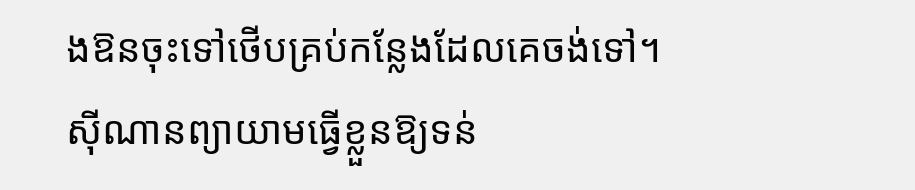ងឱនចុះទៅថើបគ្រប់កន្លែងដែលគេចង់ទៅ។
ស៊ីណានព្យាយាមធ្វើខ្លួនឱ្យទន់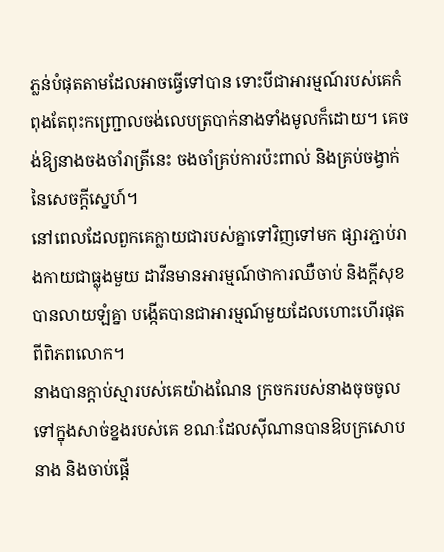ភ្លន់បំផុតតាមដែលអាចធ្វើទៅបាន ទោះបីជាអារម្មណ៍របស់គេកំពុងតែពុះកញ្ជ្រោលចង់លេបត្របាក់នាងទាំងមូលក៏ដោយ។ គេចង់ឱ្យនាងចងចាំរាត្រីនេះ ចងចាំគ្រប់ការប៉ះពាល់ និងគ្រប់ចង្វាក់នៃសេចក្តីស្នេហ៍។
នៅពេលដែលពួកគេក្លាយជារបស់គ្នាទៅវិញទៅមក ផ្សារភ្ជាប់រាងកាយជាធ្លុងមួយ ដាវីនមានអារម្មណ៍ថាការឈឺចាប់ និងក្តីសុខបានលាយឡំគ្នា បង្កើតបានជាអារម្មណ៍មួយដែលហោះហើរផុតពីពិភពលោក។
នាងបានក្ដាប់ស្មារបស់គេយ៉ាងណែន ក្រចករបស់នាងចុចចូលទៅក្នុងសាច់ខ្នងរបស់គេ ខណៈដែលស៊ីណានបានឱបក្រសោបនាង និងចាប់ផ្តើ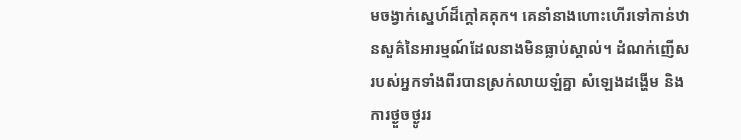មចង្វាក់ស្នេហ៍ដ៏ក្តៅគគុក។ គេនាំនាងហោះហើរទៅកាន់ឋានសួគ៌នៃអារម្មណ៍ដែលនាងមិនធ្លាប់ស្គាល់។ ដំណក់ញើសរបស់អ្នកទាំងពីរបានស្រក់លាយឡំគ្នា សំឡេងដង្ហើម និងការថ្ងួចថ្ងូររ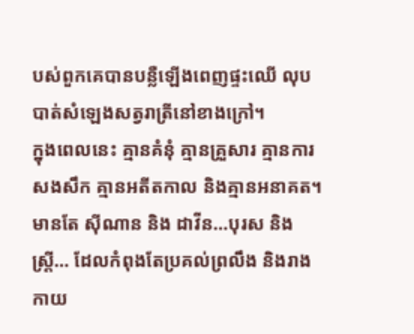បស់ពួកគេបានបន្លឺឡើងពេញផ្ទះឈើ លុបបាត់សំឡេងសត្វរាត្រីនៅខាងក្រៅ។
ក្នុងពេលនេះ គ្មានគំនុំ គ្មានគ្រួសារ គ្មានការសងសឹក គ្មានអតីតកាល និងគ្មានអនាគត។ មានតែ ស៊ីណាន និង ដាវីន…បុរស និង ស្ត្រី… ដែលកំពុងតែប្រគល់ព្រលឹង និងរាងកាយ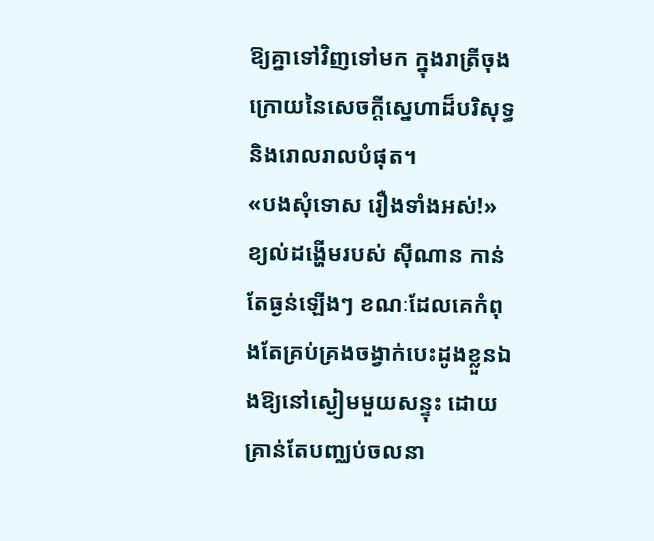ឱ្យគ្នាទៅវិញទៅមក ក្នុងរាត្រីចុងក្រោយនៃសេចក្តីស្នេហាដ៏បរិសុទ្ធ និងរោលរាលបំផុត។
«បងសុំទោស រឿងទាំងអស់!»
ខ្យល់ដង្ហើមរបស់ ស៊ីណាន កាន់តែធ្ងន់ឡើងៗ ខណៈដែលគេកំពុងតែគ្រប់គ្រងចង្វាក់បេះដូងខ្លួនឯងឱ្យនៅស្ងៀមមួយសន្ទុះ ដោយគ្រាន់តែបញ្ឈប់ចលនា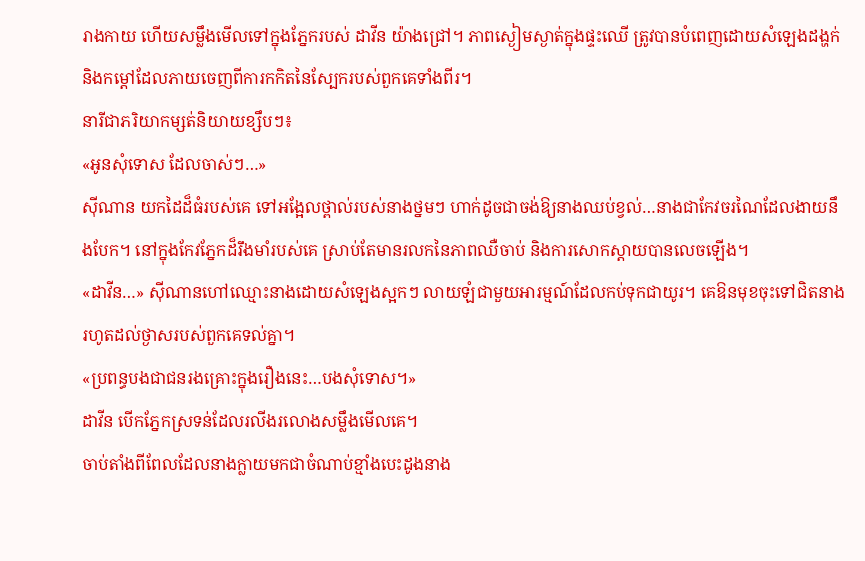រាងកាយ ហើយសម្លឹងមើលទៅក្នុងភ្នែករបស់ ដាវីន យ៉ាងជ្រៅ។ ភាពស្ងៀមស្ងាត់ក្នុងផ្ទះឈើ ត្រូវបានបំពេញដោយសំឡេងដង្ហក់ និងកម្ដៅដែលភាយចេញពីការកកិតនៃស្បែករបស់ពួកគេទាំងពីរ។
នារីជាភរិយាកម្សត់និយាយខ្សឹបៗ៖
«អូនសុំទោស ដែលចាស់ៗ…»
ស៊ីណាន យកដៃដ៏ធំរបស់គេ ទៅអង្អែលថ្ពាល់របស់នាងថ្នមៗ ហាក់ដូចជាចង់ឱ្យនាងឈប់ខ្វល់…នាងជាកែវចរណៃដែលងាយនឹងបែក។ នៅក្នុងកែវភ្នែកដ៏រឹងមាំរបស់គេ ស្រាប់តែមានរលកនៃភាពឈឺចាប់ និងការសោកស្តាយបានលេចឡើង។
«ដាវីន…» ស៊ីណានហៅឈ្មោះនាងដោយសំឡេងស្អកៗ លាយឡំជាមួយអារម្មណ៍ដែលកប់ទុកជាយូរ។ គេឱនមុខចុះទៅជិតនាង រហូតដល់ថ្ងាសរបស់ពួកគេទល់គ្នា។
«ប្រពន្ធបងជាជនរងគ្រោះក្នុងរឿងនេះ…បងសុំទោស។»
ដាវីន បើកភ្នែកស្រទន់ដែលរលីងរលោងសម្លឹងមើលគេ។
ចាប់តាំងពីពែលដែលនាងក្លាយមកជាចំណាប់ខ្មាំងបេះដូងនាង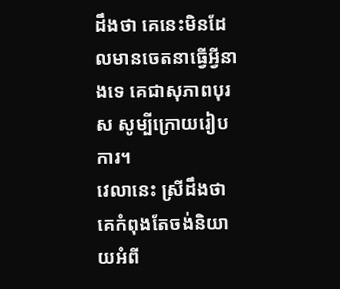ដឹងថា គេនេះមិនដែលមានចេតនាធ្វើអ្វីនាងទេ គេជាសុភាពបុរស សូម្បីក្រោយរៀបការ។
វេលានេះ ស្រីដឹងថា គេកំពុងតែចង់និយាយអំពី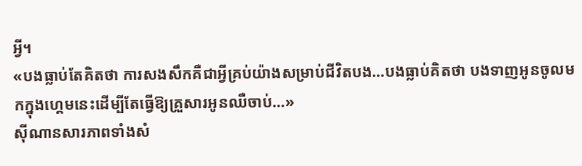អ្វី។
«បងធ្លាប់តែគិតថា ការសងសឹកគឺជាអ្វីគ្រប់យ៉ាងសម្រាប់ជីវិតបង…បងធ្លាប់គិតថា បងទាញអូនចូលមកក្នុងហ្គេមនេះដើម្បីតែធ្វើឱ្យគ្រួសារអូនឈឺចាប់…»
ស៊ីណានសារភាពទាំងសំ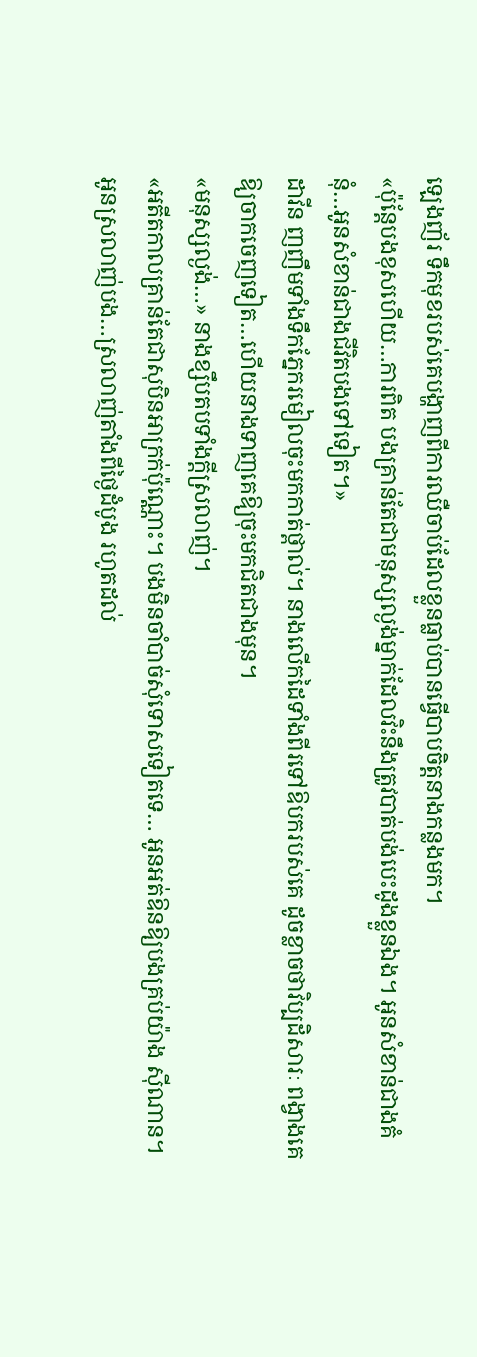ឡេងញ័រ ទឹកមុខរបស់គេបង្ហាញពីការឈឺចាប់ដែលខ្លួនធ្លាប់បានធ្វើបាបចិត្តនាងកន្លងមក។
«ប៉ុន្តែបងខុសហើយ…ការពិត បងគ្រាន់តែជាមនុស្សល្ងង់ម្នាក់ដែលវិះនឹងត្រូវបាត់បង់បេះដូងខ្លួនឯង។ អូនសំខាន់ជាងគំនុំ…អូនសំខាន់ជាងជីវិតបងទៅទៀត។»
ដាវីន ញញឹមទាំងទឹកភ្នែករមៀលចុះមកកាត់ថ្ពាល់។ នាងលើកដៃទាំងពីរទៅឱបករបស់គេ ដូចខ្លាចថាវិប្បដិសារៈ ពង្វាងគេឱ្យចាកចេញទៀត…ហើយនាងទាញគេឱ្យចុះមកជិតជាងមុន។
«មនុស្សល្ងង់…» នាងខ្សឹបតបទាំងក្តីស្រលាញ់។
«អតីតកាលគ្រាន់តែជាសុបិនអាក្រក់ប៉ុណ្ណោះ។ បងមិនចាំបាច់សុំទោសទៀតទេ… អូនអត់ឱនឱ្យបងគ្រប់យ៉ាង ស៊ីណាន។ អូនស្រលាញ់បង…ស្រលាញ់តាំងពីថ្ងៃដំបូង រហូតដល់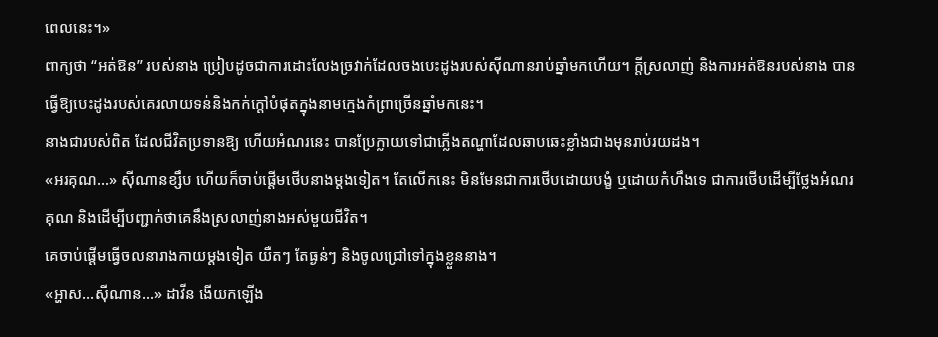ពេលនេះ។»
ពាក្យថា “អត់ឱន” របស់នាង ប្រៀបដូចជាការដោះលែងច្រវាក់ដែលចងបេះដូងរបស់ស៊ីណានរាប់ឆ្នាំមកហើយ។ ក្តីស្រលាញ់ និងការអត់ឱនរបស់នាង បានធ្វើឱ្យបេះដូងរបស់គេរលាយទន់និងកក់ក្តៅបំផុតក្នុងនាមក្មេងកំព្រាច្រើនឆ្នាំមកនេះ។
នាងជារបស់ពិត ដែលជីវិតប្រទានឱ្យ ហើយអំណរនេះ បានប្រែក្លាយទៅជាភ្លើងតណ្ហាដែលឆាបឆេះខ្លាំងជាងមុនរាប់រយដង។
«អរគុណ…» ស៊ីណានខ្សឹប ហើយក៏ចាប់ផ្តើមថើបនាងម្តងទៀត។ តែលើកនេះ មិនមែនជាការថើបដោយបង្ខំ ឬដោយកំហឹងទេ ជាការថើបដើម្បីថ្លែងអំណរគុណ និងដើម្បីបញ្ជាក់ថាគេនឹងស្រលាញ់នាងអស់មួយជីវិត។
គេចាប់ផ្តើមធ្វើចលនារាងកាយម្តងទៀត យឺតៗ តែធ្ងន់ៗ និងចូលជ្រៅទៅក្នុងខ្លួននាង។
«អ្ហាស…ស៊ីណាន…» ដាវីន ងើយកឡើង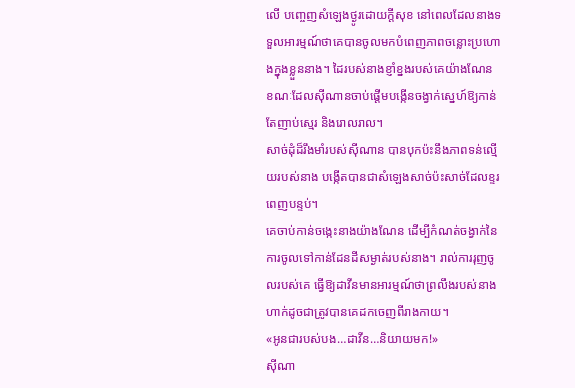លើ បញ្ចេញសំឡេងថ្ងូរដោយក្តីសុខ នៅពេលដែលនាងទទួលអារម្មណ៍ថាគេបានចូលមកបំពេញភាពចន្លោះប្រហោងក្នុងខ្លួននាង។ ដៃរបស់នាងខ្ញាំខ្នងរបស់គេយ៉ាងណែន ខណៈដែលស៊ីណានចាប់ផ្តើមបង្កើនចង្វាក់ស្នេហ៍ឱ្យកាន់តែញាប់ស្មេរ និងរោលរាល។
សាច់ដុំដ៏រឹងមាំរបស់ស៊ីណាន បានបុកប៉ះនឹងភាពទន់ល្មើយរបស់នាង បង្កើតបានជាសំឡេងសាច់ប៉ះសាច់ដែលខ្ទរពេញបន្ទប់។
គេចាប់កាន់ចង្កេះនាងយ៉ាងណែន ដើម្បីកំណត់ចង្វាក់នៃការចូលទៅកាន់ដែនដីសម្ងាត់របស់នាង។ រាល់ការរុញចូលរបស់គេ ធ្វើឱ្យដាវីនមានអារម្មណ៍ថាព្រលឹងរបស់នាងហាក់ដូចជាត្រូវបានគេដកចេញពីរាងកាយ។
«អូនជារបស់បង…ដាវីន…និយាយមក!»
ស៊ីណា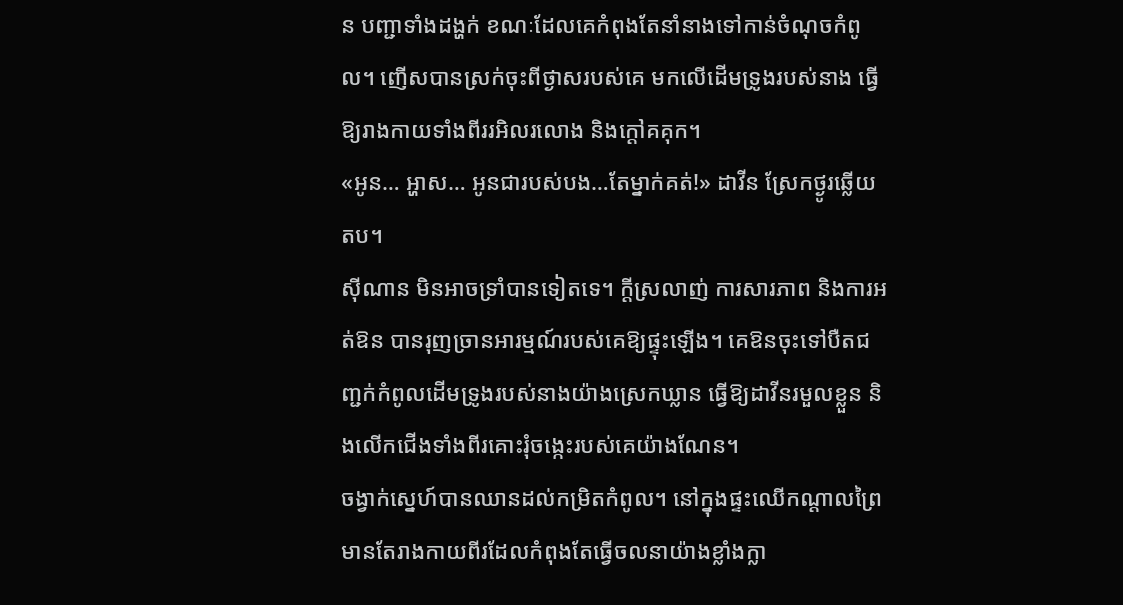ន បញ្ជាទាំងដង្ហក់ ខណៈដែលគេកំពុងតែនាំនាងទៅកាន់ចំណុចកំពូល។ ញើសបានស្រក់ចុះពីថ្ងាសរបស់គេ មកលើដើមទ្រូងរបស់នាង ធ្វើឱ្យរាងកាយទាំងពីររអិលរលោង និងក្ដៅគគុក។
«អូន… អ្ហាស… អូនជារបស់បង…តែម្នាក់គត់!» ដាវីន ស្រែកថ្ងូរឆ្លើយតប។
ស៊ីណាន មិនអាចទ្រាំបានទៀតទេ។ ក្តីស្រលាញ់ ការសារភាព និងការអត់ឱន បានរុញច្រានអារម្មណ៍របស់គេឱ្យផ្ទុះឡើង។ គេឱនចុះទៅបឺតជញ្ជក់កំពូលដើមទ្រូងរបស់នាងយ៉ាងស្រេកឃ្លាន ធ្វើឱ្យដាវីនរមួលខ្លួន និងលើកជើងទាំងពីរគោះរុំចង្កេះរបស់គេយ៉ាងណែន។
ចង្វាក់ស្នេហ៍បានឈានដល់កម្រិតកំពូល។ នៅក្នុងផ្ទះឈើកណ្តាលព្រៃ មានតែរាងកាយពីរដែលកំពុងតែធ្វើចលនាយ៉ាងខ្លាំងក្លា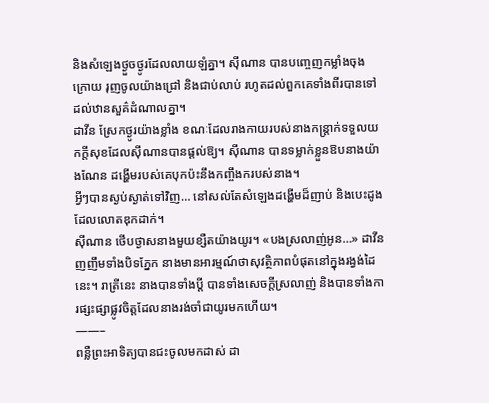និងសំឡេងថ្ងួចថ្ងូរដែលលាយឡំគ្នា។ ស៊ីណាន បានបញ្ចេញកម្លាំងចុងក្រោយ រុញចូលយ៉ាងជ្រៅ និងជាប់លាប់ រហូតដល់ពួកគេទាំងពីរបានទៅដល់ឋានសួគ៌ដំណាលគ្នា។
ដាវីន ស្រែកថ្ងូរយ៉ាងខ្លាំង ខណៈដែលរាងកាយរបស់នាងកន្ត្រាក់ទទួលយកក្តីសុខដែលស៊ីណានបានផ្តល់ឱ្យ។ ស៊ីណាន បានទម្លាក់ខ្លួនឱបនាងយ៉ាងណែន ដង្ហើមរបស់គេបុកប៉ះនឹងកញ្ចឹងករបស់នាង។
អ្វីៗបានស្ងប់ស្ងាត់ទៅវិញ… នៅសល់តែសំឡេងដង្ហើមដ៏ញាប់ និងបេះដូងដែលលោតឌុកដាក់។
ស៊ីណាន ថើបថ្ងាសនាងមួយខ្សឺតយ៉ាងយូរ។ «បងស្រលាញ់អូន…» ដាវីន ញញឹមទាំងបិទភ្នែក នាងមានអារម្មណ៍ថាសុវត្ថិភាពបំផុតនៅក្នុងរង្វង់ដៃនេះ។ រាត្រីនេះ នាងបានទាំងប្តី បានទាំងសេចក្តីស្រលាញ់ និងបានទាំងការផ្សះផ្សាផ្លូវចិត្តដែលនាងរង់ចាំជាយូរមកហើយ។
——–
ពន្លឺព្រះអាទិត្យបានជះចូលមកដាស់ ដា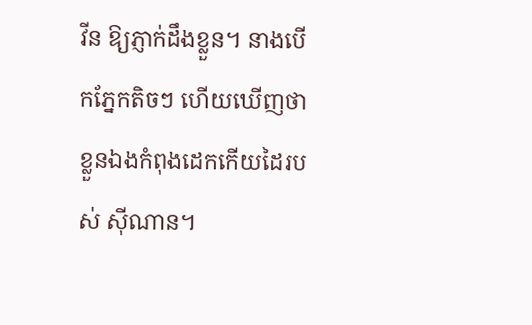វីន ឱ្យភ្ញាក់ដឹងខ្លួន។ នាងបើកភ្នែកតិចៗ ហើយឃើញថាខ្លួនឯងកំពុងដេកកើយដៃរបស់ ស៊ីណាន។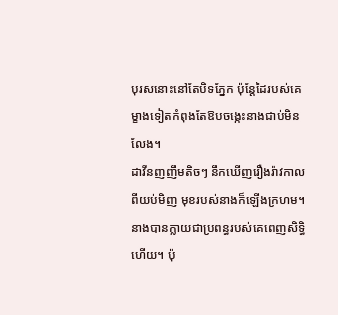បុរសនោះនៅតែបិទភ្នែក ប៉ុន្តែដៃរបស់គេម្ខាងទៀតកំពុងតែឱបចង្កេះនាងជាប់មិនលែង។
ដាវីនញញឹមតិចៗ នឹកឃើញរឿងរ៉ាវកាលពីយប់មិញ មុខរបស់នាងក៏ឡើងក្រហម។ នាងបានក្លាយជាប្រពន្ធរបស់គេពេញសិទ្ធិហើយ។ ប៉ុ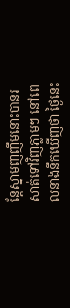ន្តែស្នាមញញឹមនោះបានរសាត់ទៅវិញភ្លាមៗ នៅពេលនាងនឹកឃើញថា ថ្ងៃនេះ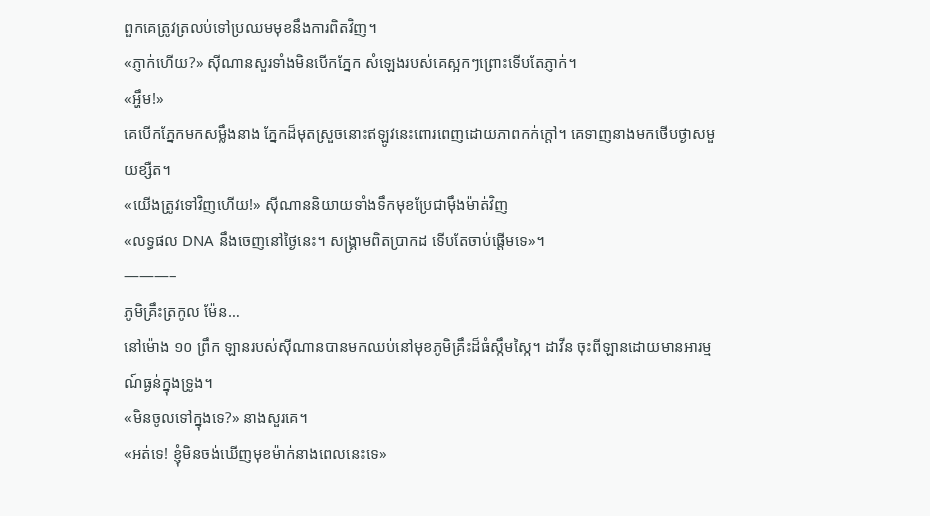ពួកគេត្រូវត្រលប់ទៅប្រឈមមុខនឹងការពិតវិញ។
«ភ្ញាក់ហើយ?» ស៊ីណានសួរទាំងមិនបើកភ្នែក សំឡេងរបស់គេស្អកៗព្រោះទើបតែភ្ញាក់។
«អ្ហឹម!»
គេបើកភ្នែកមកសម្លឹងនាង ភ្នែកដ៏មុតស្រួចនោះឥឡូវនេះពោរពេញដោយភាពកក់ក្តៅ។ គេទាញនាងមកថើបថ្ងាសមួយខ្សឺត។
«យើងត្រូវទៅវិញហើយ!» ស៊ីណាននិយាយទាំងទឹកមុខប្រែជាម៉ឹងម៉ាត់វិញ
«លទ្ធផល DNA នឹងចេញនៅថ្ងៃនេះ។ សង្គ្រាមពិតប្រាកដ ទើបតែចាប់ផ្តើមទេ»។
———–
ភូមិគ្រឹះត្រកូល ម៉ែន…
នៅម៉ោង ១០ ព្រឹក ឡានរបស់ស៊ីណានបានមកឈប់នៅមុខភូមិគ្រឹះដ៏ធំស្កឹមស្កៃ។ ដាវីន ចុះពីឡានដោយមានអារម្មណ៍ធ្ងន់ក្នុងទ្រូង។
«មិនចូលទៅក្នុងទេ?» នាងសួរគេ។
«អត់ទេ! ខ្ញុំមិនចង់ឃើញមុខម៉ាក់នាងពេលនេះទេ»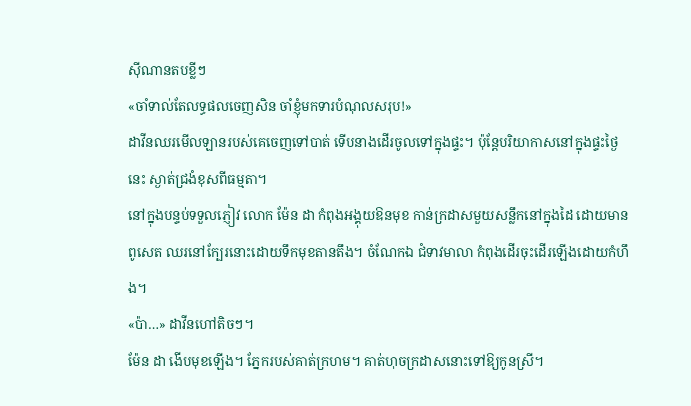ស៊ីណានតបខ្លីៗ
«ចាំទាល់តែលទ្ធផលចេញសិន ចាំខ្ញុំមកទារបំណុលសរុប!»
ដាវីនឈរមើលឡានរបស់គេចេញទៅបាត់ ទើបនាងដើរចូលទៅក្នុងផ្ទះ។ ប៉ុន្តែបរិយាកាសនៅក្នុងផ្ទះថ្ងៃនេះ ស្ងាត់ជ្រងំខុសពីធម្មតា។
នៅក្នុងបន្ទប់ទទួលភ្ញៀវ លោក ម៉ែន ដា កំពុងអង្គុយឱនមុខ កាន់ក្រដាសមួយសន្លឹកនៅក្នុងដៃ ដោយមាន ពូសេត ឈរនៅក្បែរនោះដោយទឹកមុខតានតឹង។ ចំណែកឯ ជំទាវមាលា កំពុងដើរចុះដើរឡើងដោយកំហឹង។
«ប៉ា…» ដាវីនហៅតិចៗ។
ម៉ែន ដា ងើបមុខឡើង។ ភ្នែករបស់គាត់ក្រហម។ គាត់ហុចក្រដាសនោះទៅឱ្យកូនស្រី។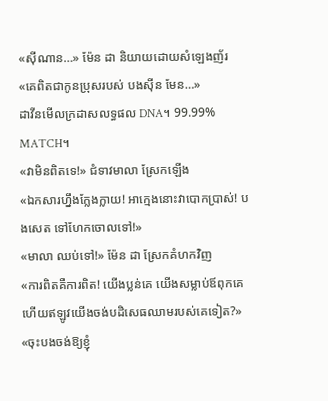«ស៊ីណាន…» ម៉ែន ដា និយាយដោយសំឡេងញ័រ
«គេពិតជាកូនប្រុសរបស់ បងស៊ីន មែន…»
ដាវីនមើលក្រដាសលទ្ធផល DNA។ 99.99% MATCH។
«វាមិនពិតទេ!» ជំទាវមាលា ស្រែកឡើង
«ឯកសារហ្នឹងក្លែងក្លាយ! អាក្មេងនោះវាបោកប្រាស់! បងសេត ទៅហែកចោលទៅ!»
«មាលា ឈប់ទៅ!» ម៉ែន ដា ស្រែកគំហកវិញ
«ការពិតគឺការពិត! យើងប្លន់គេ យើងសម្លាប់ឪពុកគេ ហើយឥឡូវយើងចង់បដិសេធឈាមរបស់គេទៀត?»
«ចុះបងចង់ឱ្យខ្ញុំ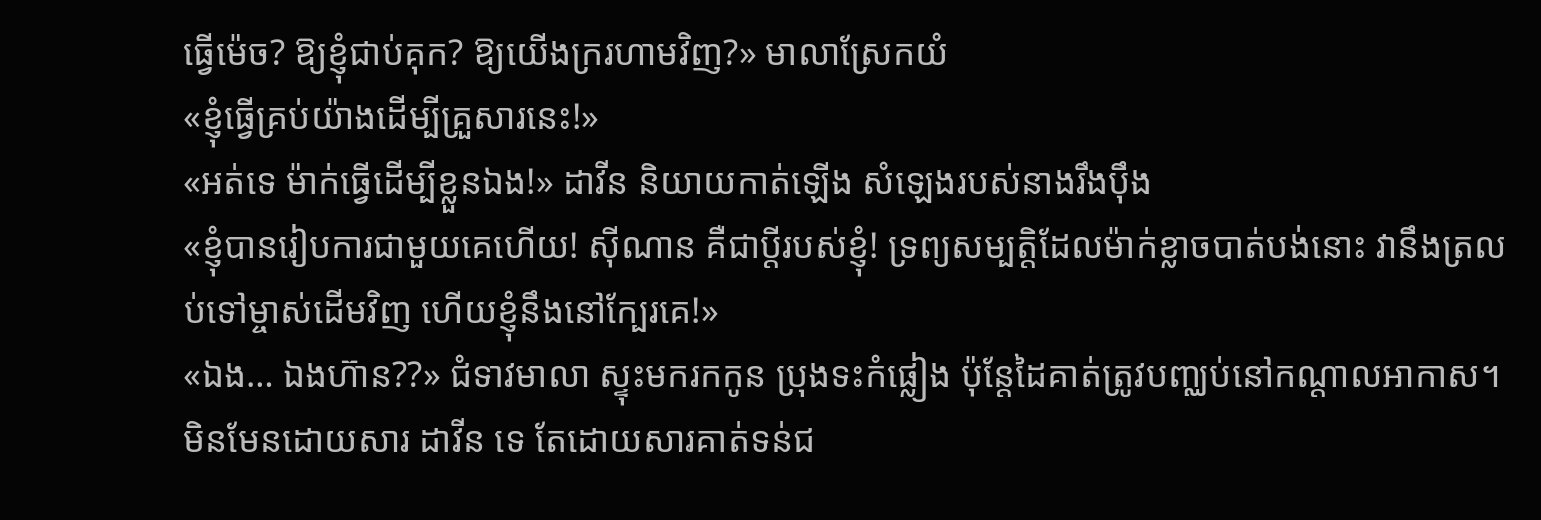ធ្វើម៉េច? ឱ្យខ្ញុំជាប់គុក? ឱ្យយើងក្ររហាមវិញ?» មាលាស្រែកយំ
«ខ្ញុំធ្វើគ្រប់យ៉ាងដើម្បីគ្រួសារនេះ!»
«អត់ទេ ម៉ាក់ធ្វើដើម្បីខ្លួនឯង!» ដាវីន និយាយកាត់ឡើង សំឡេងរបស់នាងរឹងប៉ឹង
«ខ្ញុំបានរៀបការជាមួយគេហើយ! ស៊ីណាន គឺជាប្តីរបស់ខ្ញុំ! ទ្រព្យសម្បត្តិដែលម៉ាក់ខ្លាចបាត់បង់នោះ វានឹងត្រលប់ទៅម្ចាស់ដើមវិញ ហើយខ្ញុំនឹងនៅក្បែរគេ!»
«ឯង… ឯងហ៊ាន??» ជំទាវមាលា ស្ទុះមករកកូន ប្រុងទះកំផ្លៀង ប៉ុន្តែដៃគាត់ត្រូវបញ្ឈប់នៅកណ្តាលអាកាស។
មិនមែនដោយសារ ដាវីន ទេ តែដោយសារគាត់ទន់ជ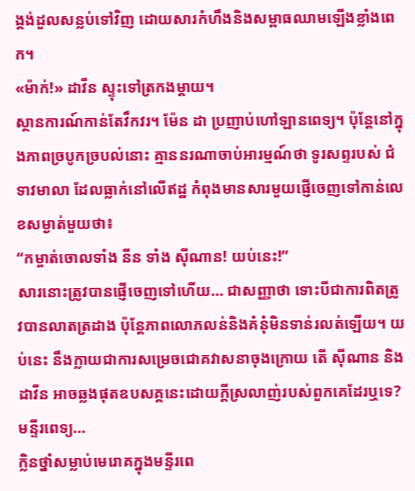ង្គង់ដួលសន្លប់ទៅវិញ ដោយសារកំហឹងនិងសម្ពាធឈាមឡើងខ្លាំងពេក។
«ម៉ាក់!» ដាវីន ស្ទុះទៅត្រកងម្តាយ។
ស្ថានការណ៍កាន់តែវឹកវរ។ ម៉ែន ដា ប្រញាប់ហៅឡានពេទ្យ។ ប៉ុន្តែនៅក្នុងភាពច្របូកច្របល់នោះ គ្មាននរណាចាប់អារម្មណ៍ថា ទូរសព្ទរបស់ ជំទាវមាលា ដែលធ្លាក់នៅលើឥដ្ឋ កំពុងមានសារមួយផ្ញើចេញទៅកាន់លេខសម្ងាត់មួយថា៖
“កម្ចាត់ចោលទាំង នីន ទាំង ស៊ីណាន! យប់នេះ!”
សារនោះត្រូវបានផ្ញើចេញទៅហើយ… ជាសញ្ញាថា ទោះបីជាការពិតត្រូវបានលាតត្រដាង ប៉ុន្តែភាពលោភលន់និងគំនុំមិនទាន់រលត់ឡើយ។ យប់នេះ នឹងក្លាយជាការសម្រេចជោគវាសនាចុងក្រោយ តើ ស៊ីណាន និង ដាវីន អាចឆ្លងផុតឧបសគ្គនេះដោយក្តីស្រលាញ់របស់ពួកគេដែរឬទេ?
មន្ទីរពេទ្យ…
ក្លិនថ្នាំសម្លាប់មេរោគក្នុងមន្ទីរពេ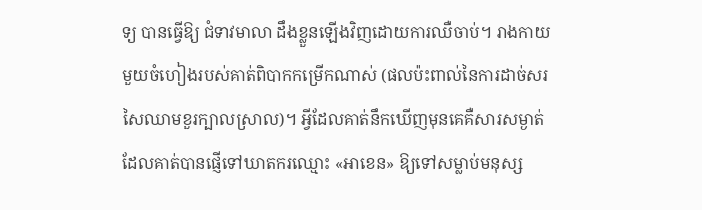ទ្យ បានធ្វើឱ្យ ជំទាវមាលា ដឹងខ្លួនឡើងវិញដោយការឈឺចាប់។ រាងកាយមួយចំហៀងរបស់គាត់ពិបាកកម្រើកណាស់ (ផលប៉ះពាល់នៃការដាច់សរសៃឈាមខួរក្បាលស្រាល)។ អ្វីដែលគាត់នឹកឃើញមុនគេគឺសារសម្ងាត់ដែលគាត់បានផ្ញើទៅឃាតករឈ្មោះ «អាខេន» ឱ្យទៅសម្លាប់មនុស្ស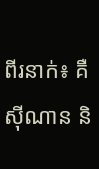ពីរនាក់៖ គឺ ស៊ីណាន និ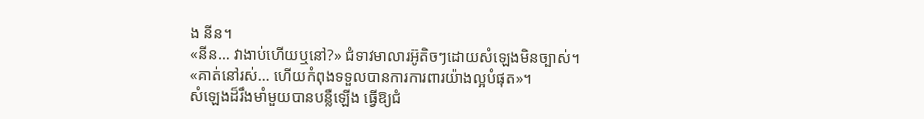ង នីន។
«នីន… វាងាប់ហើយឬនៅ?» ជំទាវមាលារអ៊ូតិចៗដោយសំឡេងមិនច្បាស់។
«គាត់នៅរស់… ហើយកំពុងទទួលបានការការពារយ៉ាងល្អបំផុត»។
សំឡេងដ៏រឹងមាំមួយបានបន្លឺឡើង ធ្វើឱ្យជំ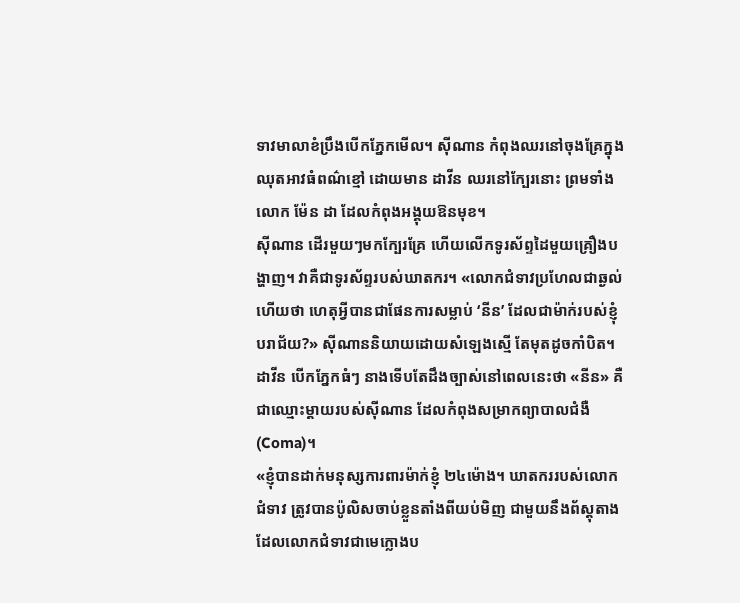ទាវមាលាខំប្រឹងបើកភ្នែកមើល។ ស៊ីណាន កំពុងឈរនៅចុងគ្រែក្នុងឈុតអាវធំពណ៌ខ្មៅ ដោយមាន ដាវីន ឈរនៅក្បែរនោះ ព្រមទាំងលោក ម៉ែន ដា ដែលកំពុងអង្គុយឱនមុខ។
ស៊ីណាន ដើរមួយៗមកក្បែរគ្រែ ហើយលើកទូរស័ព្ទដៃមួយគ្រឿងបង្ហាញ។ វាគឺជាទូរស័ព្ទរបស់ឃាតករ។ «លោកជំទាវប្រហែលជាឆ្ងល់ហើយថា ហេតុអ្វីបានជាផែនការសម្លាប់ ‘នីន’ ដែលជាម៉ាក់របស់ខ្ញុំបរាជ័យ?» ស៊ីណាននិយាយដោយសំឡេងស្មើ តែមុតដូចកាំបិត។
ដាវីន បើកភ្នែកធំៗ នាងទើបតែដឹងច្បាស់នៅពេលនេះថា «នីន» គឺជាឈ្មោះម្តាយរបស់ស៊ីណាន ដែលកំពុងសម្រាកព្យាបាលជំងឺ (Coma)។
«ខ្ញុំបានដាក់មនុស្សការពារម៉ាក់ខ្ញុំ ២៤ម៉ោង។ ឃាតកររបស់លោកជំទាវ ត្រូវបានប៉ូលិសចាប់ខ្លួនតាំងពីយប់មិញ ជាមួយនឹងព័ស្តុតាងដែលលោកជំទាវជាមេក្លោងប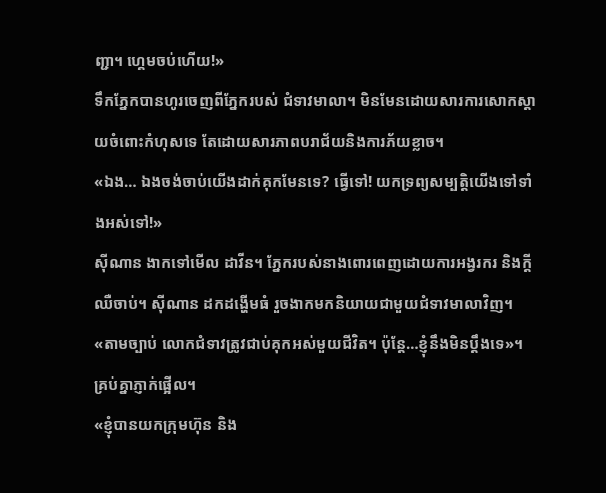ញ្ជា។ ហ្គេមចប់ហើយ!»
ទឹកភ្នែកបានហូរចេញពីភ្នែករបស់ ជំទាវមាលា។ មិនមែនដោយសារការសោកស្តាយចំពោះកំហុសទេ តែដោយសារភាពបរាជ័យនិងការភ័យខ្លាច។
«ឯង… ឯងចង់ចាប់យើងដាក់គុកមែនទេ? ធ្វើទៅ! យកទ្រព្យសម្បត្តិយើងទៅទាំងអស់ទៅ!»
ស៊ីណាន ងាកទៅមើល ដាវីន។ ភ្នែករបស់នាងពោរពេញដោយការអង្វរករ និងក្តីឈឺចាប់។ ស៊ីណាន ដកដង្ហើមធំ រួចងាកមកនិយាយជាមួយជំទាវមាលាវិញ។
«តាមច្បាប់ លោកជំទាវត្រូវជាប់គុកអស់មួយជីវិត។ ប៉ុន្តែ…ខ្ញុំនឹងមិនប្តឹងទេ»។
គ្រប់គ្នាភ្ញាក់ផ្អើល។
«ខ្ញុំបានយកក្រុមហ៊ុន និង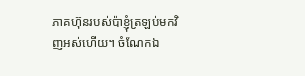ភាគហ៊ុនរបស់ប៉ាខ្ញុំត្រឡប់មកវិញអស់ហើយ។ ចំណែកឯ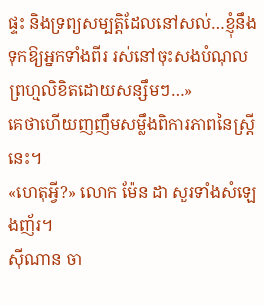ផ្ទះ និងទ្រព្យសម្បត្តិដែលនៅសល់…ខ្ញុំនឹង ទុកឱ្យអ្នកទាំងពីរ រស់នៅចុះសងបំណុលព្រហ្មលិខិតដោយសន្សឹមៗ…»
គេថាហើយញញឹមសម្លឹងពិការភាពនៃស្ត្រីនេះ។
«ហេតុអ្វី?» លោក ម៉ែន ដា សួរទាំងសំឡេងញ័រ។
ស៊ីណាន ចា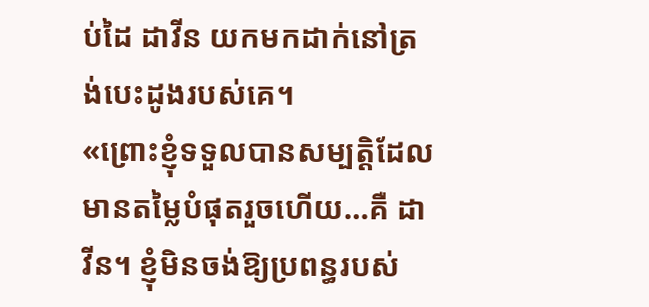ប់ដៃ ដាវីន យកមកដាក់នៅត្រង់បេះដូងរបស់គេ។
«ព្រោះខ្ញុំទទួលបានសម្បត្តិដែលមានតម្លៃបំផុតរួចហើយ…គឺ ដាវីន។ ខ្ញុំមិនចង់ឱ្យប្រពន្ធរបស់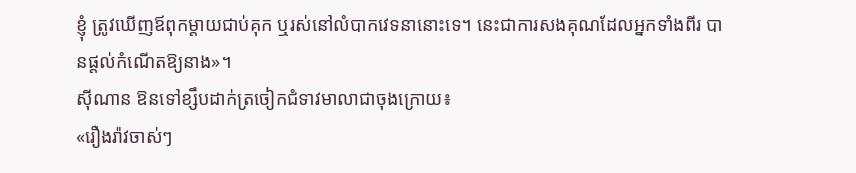ខ្ញុំ ត្រូវឃើញឪពុកម្តាយជាប់គុក ឬរស់នៅលំបាកវេទនានោះទេ។ នេះជាការសងគុណដែលអ្នកទាំងពីរ បានផ្តល់កំណើតឱ្យនាង»។
ស៊ីណាន ឱនទៅខ្សឹបដាក់ត្រចៀកជំទាវមាលាជាចុងក្រោយ៖
«រឿងរ៉ាវចាស់ៗ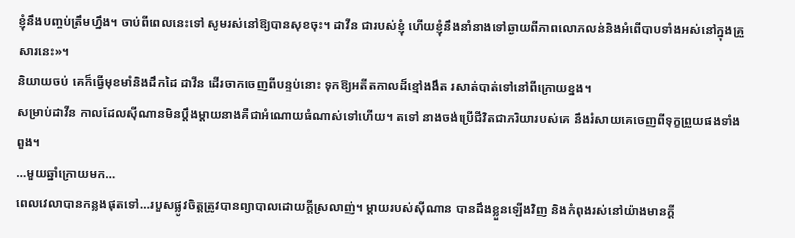ខ្ញុំនឹងបញ្ចប់ត្រឹមហ្នឹង។ ចាប់ពីពេលនេះទៅ សូមរស់នៅឱ្យបានសុខចុះ។ ដាវីន ជារបស់ខ្ញុំ ហើយខ្ញុំនឹងនាំនាងទៅឆ្ងាយពីភាពលោភលន់និងអំពើបាបទាំងអស់នៅក្នុងគ្រួសារនេះ»។
និយាយចប់ គេក៏ធ្វើមុខមាំនិងដឹកដៃ ដាវីន ដើរចាកចេញពីបន្ទប់នោះ ទុកឱ្យអតីតកាលដ៏ខ្មៅងងឹត រសាត់បាត់ទៅនៅពីក្រោយខ្នង។
សម្រាប់ដាវីន កាលដែលស៊ីណានមិនប្តឹងម្តាយនាងគឺជាអំណោយធំណាស់ទៅហើយ។ តទៅ នាងចង់ប្រើជីវិតជាភរិយារបស់គេ នឹងរំសាយគេចេញពីទុក្ខព្រួយផងទាំងពួង។
…មួយឆ្នាំក្រោយមក…
ពេលវេលាបានកន្លងផុតទៅ…របួសផ្លូវចិត្តត្រូវបានព្យាបាលដោយក្តីស្រលាញ់។ ម្តាយរបស់ស៊ីណាន បានដឹងខ្លួនឡើងវិញ និងកំពុងរស់នៅយ៉ាងមានក្តី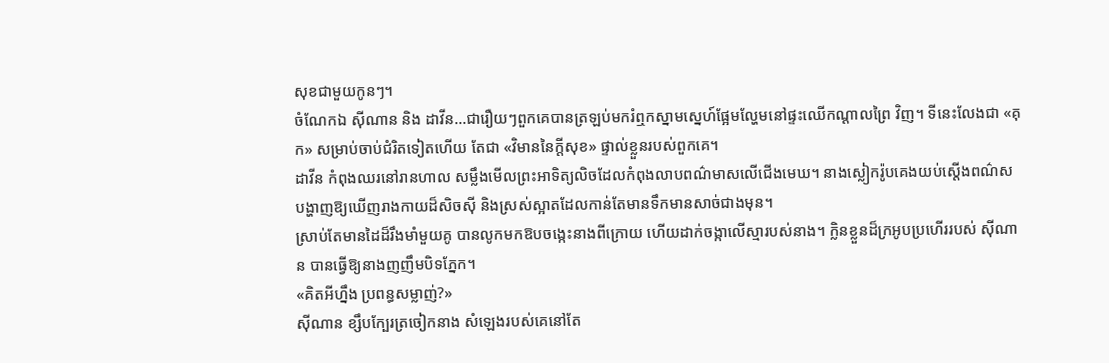សុខជាមួយកូនៗ។
ចំណែកឯ ស៊ីណាន និង ដាវីន…ជារឿយៗពួកគេបានត្រឡប់មករំឮកស្នាមស្នេហ៍ផ្អែមល្ហែមនៅផ្ទះឈើកណ្តាលព្រៃ វិញ។ ទីនេះលែងជា «គុក» សម្រាប់ចាប់ជំរិតទៀតហើយ តែជា «វិមាននៃក្តីសុខ» ផ្ទាល់ខ្លួនរបស់ពួកគេ។
ដាវីន កំពុងឈរនៅរានហាល សម្លឹងមើលព្រះអាទិត្យលិចដែលកំពុងលាបពណ៌មាសលើជើងមេឃ។ នាងស្លៀករ៉ូបគេងយប់ស្តើងពណ៌ស បង្ហាញឱ្យឃើញរាងកាយដ៏សិចស៊ី និងស្រស់ស្អាតដែលកាន់តែមានទឹកមានសាច់ជាងមុន។
ស្រាប់តែមានដៃដ៏រឹងមាំមួយគូ បានលូកមកឱបចង្កេះនាងពីក្រោយ ហើយដាក់ចង្កាលើស្មារបស់នាង។ ក្លិនខ្លួនដ៏ក្រអូបប្រហើររបស់ ស៊ីណាន បានធ្វើឱ្យនាងញញឹមបិទភ្នែក។
«គិតអីហ្នឹង ប្រពន្ធសម្លាញ់?»
ស៊ីណាន ខ្សឹបក្បែរត្រចៀកនាង សំឡេងរបស់គេនៅតែ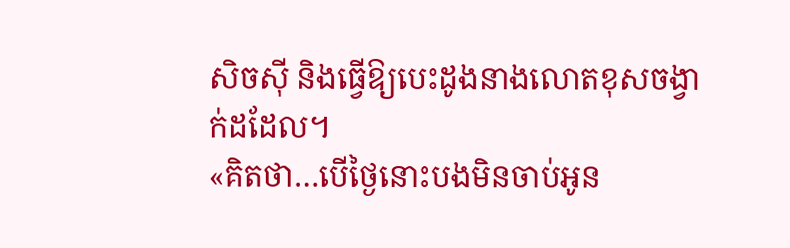សិចស៊ី និងធ្វើឱ្យបេះដូងនាងលោតខុសចង្វាក់ដដែល។
«គិតថា…បើថ្ងៃនោះបងមិនចាប់អូន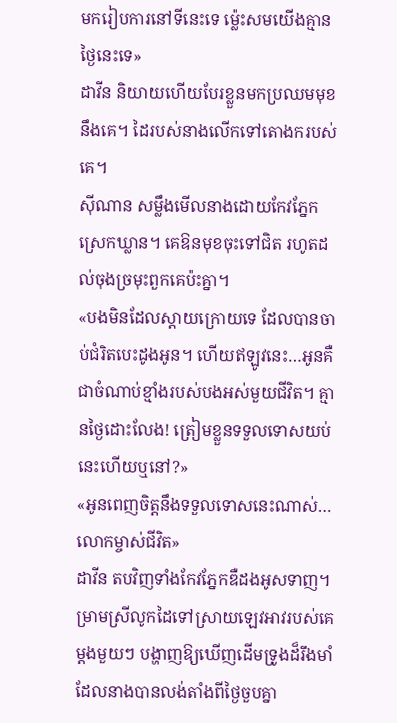មករៀបការនៅទីនេះទេ ម្ល៉េះសមយើងគ្មានថ្ងៃនេះទេ»
ដាវីន និយាយហើយបែរខ្លួនមកប្រឈមមុខនឹងគេ។ ដៃរបស់នាងលើកទៅតោងករបស់គេ។
ស៊ីណាន សម្លឹងមើលនាងដោយកែវភ្នែកស្រេកឃ្លាន។ គេឱនមុខចុះទៅជិត រហូតដល់ចុងច្រមុះពួកគេប៉ះគ្នា។
«បងមិនដែលស្ដាយក្រោយទេ ដែលបានចាប់ជំរិតបេះដូងអូន។ ហើយឥឡូវនេះ…អូនគឺជាចំណាប់ខ្មាំងរបស់បងអស់មួយជីវិត។ គ្មានថ្ងៃដោះលែង! ត្រៀមខ្លួនទទួលទោសយប់នេះហើយឬនៅ?»
«អូនពេញចិត្តនឹងទទួលទោសនេះណាស់…លោកម្ចាស់ជីវិត»
ដាវីន តបវិញទាំងកែវភ្នែកឌឺដងអូសទាញ។ ម្រាមស្រីលូកដៃទៅស្រាយឡេវអាវរបស់គេម្តងមួយៗ បង្ហាញឱ្យឃើញដើមទ្រូងដ៏រឹងមាំដែលនាងបានលង់តាំងពីថ្ងៃចួបគ្នា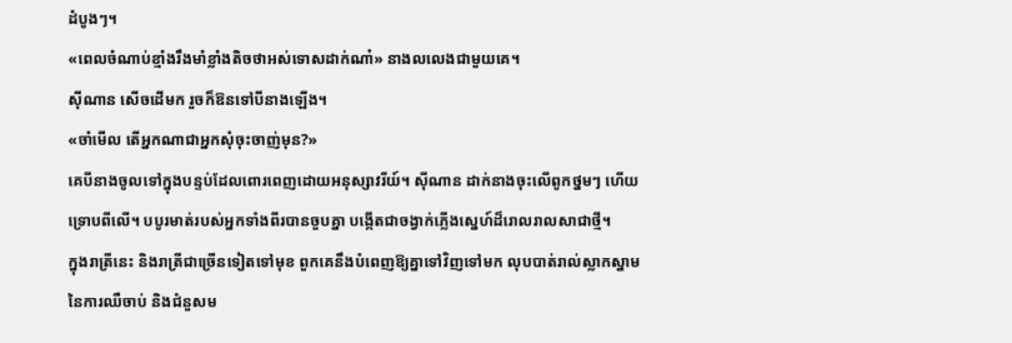ដំបូងៗ។
«ពេលចំណាប់ខ្មាំងរឹងមាំខ្លាំងតិចថាអស់ទោសដាក់ណា៎» នាងលលេងជាមួយគេ។
ស៊ីណាន សើចដើមក រួចក៏ឱនទៅបីនាងឡើង។
«ចាំមើល តើអ្នកណាជាអ្នកសុំចុះចាញ់មុន?»
គេបីនាងចូលទៅក្នុងបន្ទប់ដែលពោរពេញដោយអនុស្សាវរីយ៍។ ស៊ីណាន ដាក់នាងចុះលើពូកថ្នមៗ ហើយទ្រោបពីលើ។ បបូរមាត់របស់អ្នកទាំងពីរបានចួបគ្នា បង្កើតជាចង្វាក់ភ្លើងស្នេហ៍ដ៏រោលរាលសាជាថ្មី។
ក្នុងរាត្រីនេះ និងរាត្រីជាច្រើនទៀតទៅមុខ ពួកគេនឹងបំពេញឱ្យគ្នាទៅវិញទៅមក លុបបាត់រាល់ស្លាកស្នាមនៃការឈឺចាប់ និងជំនួសម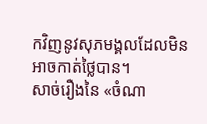កវិញនូវសុភមង្គលដែលមិនអាចកាត់ថ្លៃបាន។
សាច់រឿងនៃ «ចំណា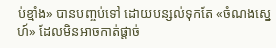ប់ខ្មាំង» បានបញ្ចប់ទៅ ដោយបន្សល់ទុកតែ «ចំណងស្នេហ៍» ដែលមិនអាចកាត់ផ្តាច់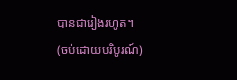បានជារៀងរហូត។
(ចប់ដោយបរិបូរណ៍)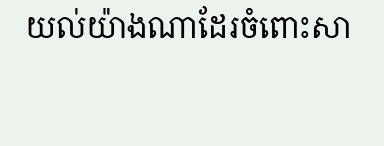យល់យ៉ាងណាដែរចំពោះសា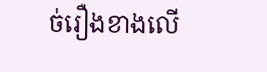ច់រឿងខាងលើ